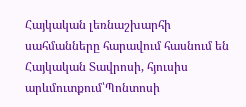Հայկական լեռնաշխարհի սահմանները հարավում հասնում են Հայկական Տավրոսի, հյուսիս արևմուտքում՝Պոնտոսի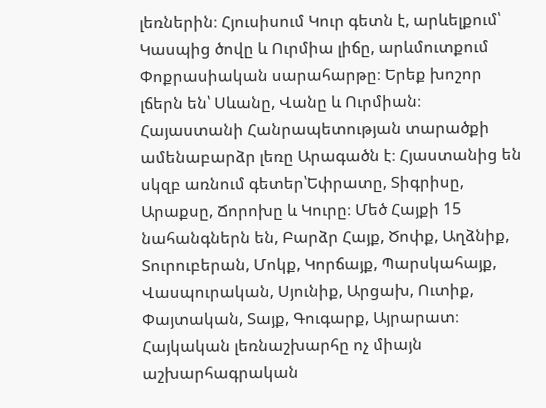լեռներին։ Հյուսիսում Կուր գետն է, արևելքում՝ Կասպից ծովը և Ուրմիա լիճը, արևմուտքում Փոքրասիական սարահարթը։ Երեք խոշոր լճերն են՝ Սևանը, Վանը և Ուրմիան։ Հայաստանի Հանրապետության տարածքի ամենաբարձր լեռը Արագածն է։ Հյաստանից են սկզբ առնում գետեր՝Եփրատը, Տիգրիսը, Արաքսը, Ճորոխը և Կուրը։ Մեծ Հայքի 15 նահանգներն են, Բարձր Հայք, Ծոփք, Աղձնիք, Տուրուբերան, Մոկք, Կորճայք, Պարսկահայք, Վասպուրական, Սյունիք, Արցախ, Ուտիք, Փայտական, Տայք, Գուգարք, Այրարատ։
Հայկական լեռնաշխարհը ոչ միայն աշխարհագրական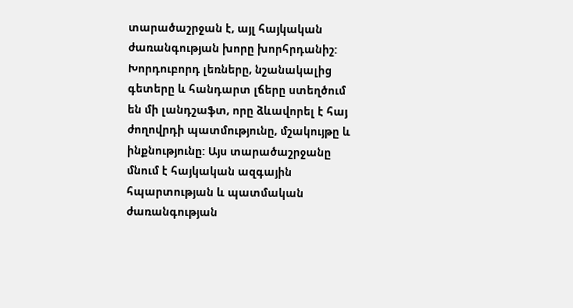տարածաշրջան է, այլ հայկական ժառանգության խորը խորհրդանիշ: Խորդուբորդ լեռները, նշանակալից գետերը և հանդարտ լճերը ստեղծում են մի լանդշաֆտ, որը ձևավորել է հայ ժողովրդի պատմությունը, մշակույթը և ինքնությունը: Այս տարածաշրջանը մնում է հայկական ազգային հպարտության և պատմական ժառանգության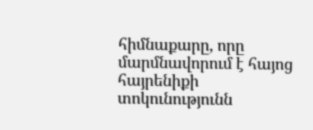հիմնաքարը, որը մարմնավորում է հայոց հայրենիքի տոկունությունն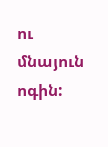ու մնայուն ոգին: